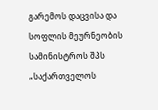გარემოს დაცვისა და სოფლის მეურნეობის სამინისტროს შპს „საქართველოს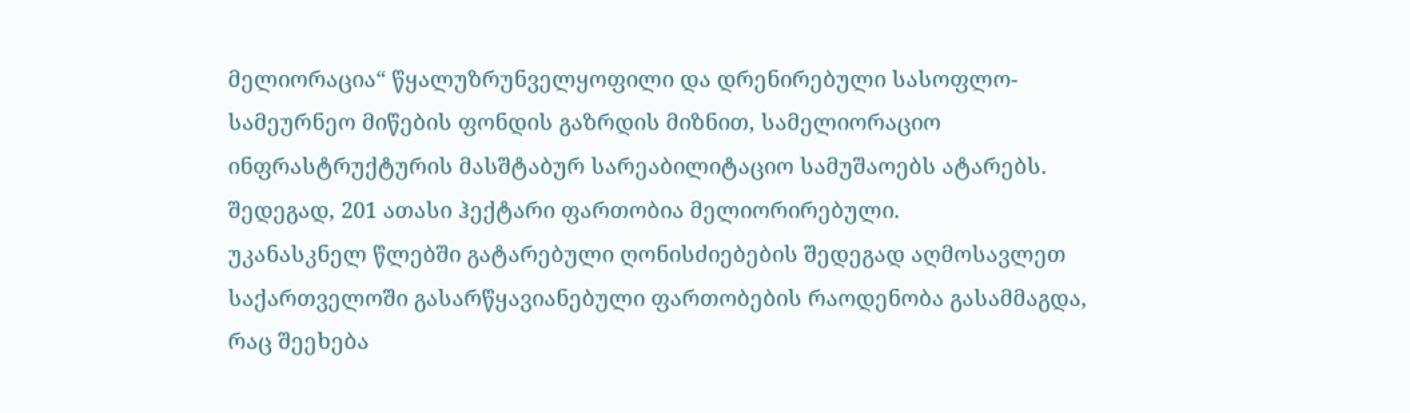მელიორაცია“ წყალუზრუნველყოფილი და დრენირებული სასოფლო-სამეურნეო მიწების ფონდის გაზრდის მიზნით, სამელიორაციო ინფრასტრუქტურის მასშტაბურ სარეაბილიტაციო სამუშაოებს ატარებს. შედეგად, 201 ათასი ჰექტარი ფართობია მელიორირებული.
უკანასკნელ წლებში გატარებული ღონისძიებების შედეგად აღმოსავლეთ საქართველოში გასარწყავიანებული ფართობების რაოდენობა გასამმაგდა, რაც შეეხება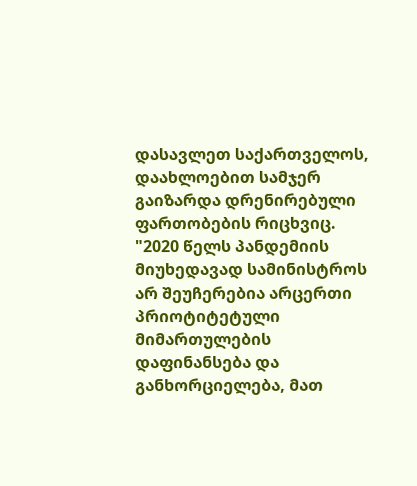დასავლეთ საქართველოს, დაახლოებით სამჯერ გაიზარდა დრენირებული ფართობების რიცხვიც.
"2020 წელს პანდემიის მიუხედავად სამინისტროს არ შეუჩერებია არცერთი პრიოტიტეტული მიმართულების დაფინანსება და განხორციელება, მათ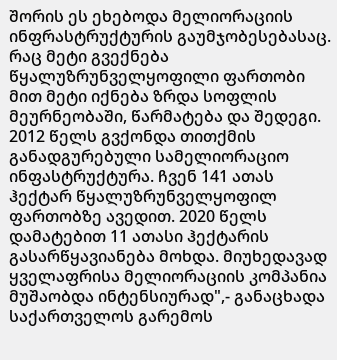შორის ეს ეხებოდა მელიორაციის ინფრასტრუქტურის გაუმჯობესებასაც.
რაც მეტი გვექნება წყალუზრუნველყოფილი ფართობი მით მეტი იქნება ზრდა სოფლის მეურნეობაში, წარმატება და შედეგი.
2012 წელს გვქონდა თითქმის განადგურებული სამელიორაციო ინფასტრუქტურა. ჩვენ 141 ათას ჰექტარ წყალუზრუნველყოფილ ფართობზე ავედით. 2020 წელს დამატებით 11 ათასი ჰექტარის გასარწყავიანება მოხდა. მიუხედავად ყველაფრისა მელიორაციის კომპანია მუშაობდა ინტენსიურად",- განაცხადა საქართველოს გარემოს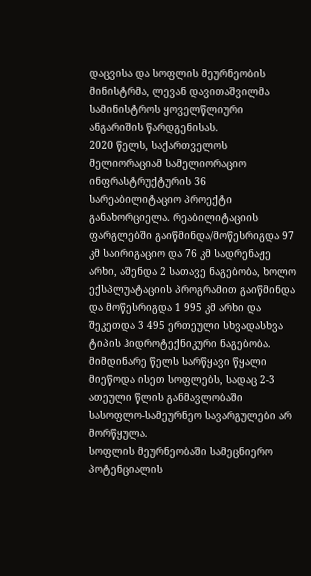დაცვისა და სოფლის მეურნეობის მინისტრმა, ლევან დავითაშვილმა სამინისტროს ყოველწლიური ანგარიშის წარდგენისას.
2020 წელს, საქართველოს მელიორაციამ სამელიორაციო ინფრასტრუქტურის 36 სარეაბილიტაციო პროექტი განახორციელა. რეაბილიტაციის ფარგლებში გაიწმინდა/მოწესრიგდა 97 კმ საირიგაციო და 76 კმ სადრენაჟე არხი, აშენდა 2 სათავე ნაგებობა, ხოლო ექსპლუატაციის პროგრამით გაიწმინდა და მოწესრიგდა 1 995 კმ არხი და შეკეთდა 3 495 ერთეული სხვადასხვა ტიპის ჰიდროტექნიკური ნაგებობა.
მიმდინარე წელს სარწყავი წყალი მიეწოდა ისეთ სოფლებს, სადაც 2-3 ათეული წლის განმავლობაში სასოფლო-სამეურნეო სავარგულები არ მორწყულა.
სოფლის მეურნეობაში სამეცნიერო პოტენციალის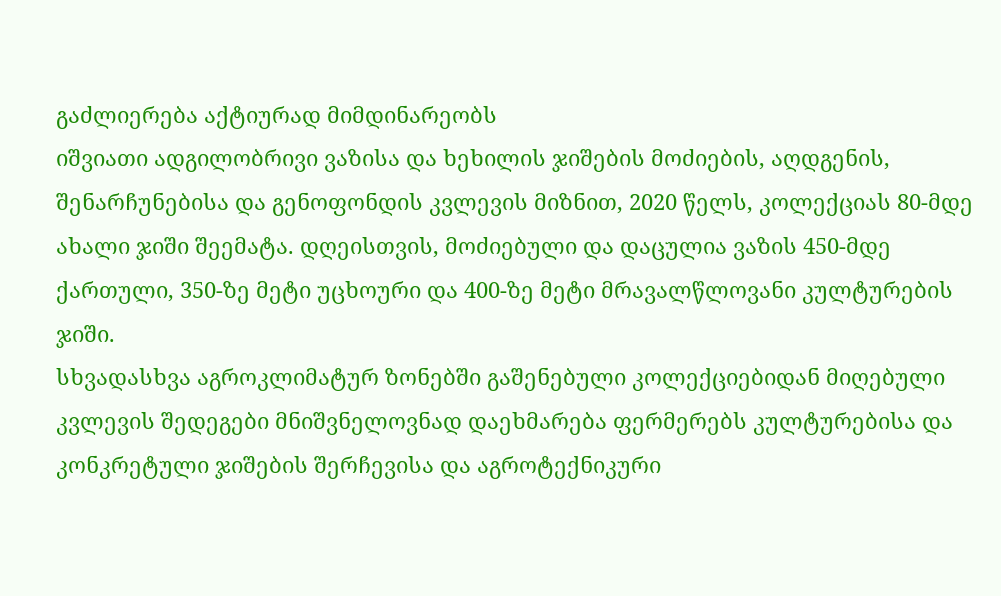გაძლიერება აქტიურად მიმდინარეობს
იშვიათი ადგილობრივი ვაზისა და ხეხილის ჯიშების მოძიების, აღდგენის, შენარჩუნებისა და გენოფონდის კვლევის მიზნით, 2020 წელს, კოლექციას 80-მდე ახალი ჯიში შეემატა. დღეისთვის, მოძიებული და დაცულია ვაზის 450-მდე ქართული, 350-ზე მეტი უცხოური და 400-ზე მეტი მრავალწლოვანი კულტურების ჯიში.
სხვადასხვა აგროკლიმატურ ზონებში გაშენებული კოლექციებიდან მიღებული კვლევის შედეგები მნიშვნელოვნად დაეხმარება ფერმერებს კულტურებისა და კონკრეტული ჯიშების შერჩევისა და აგროტექნიკური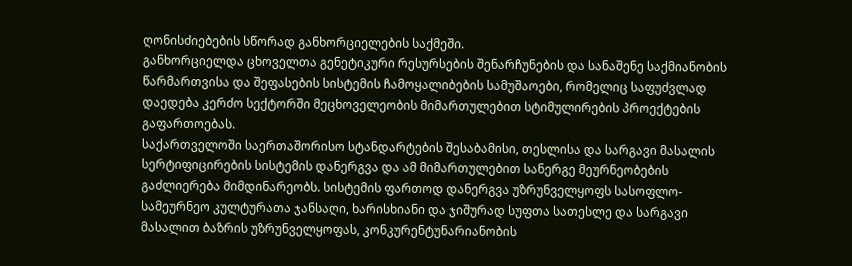ღონისძიებების სწორად განხორციელების საქმეში.
განხორციელდა ცხოველთა გენეტიკური რესურსების შენარჩუნების და სანაშენე საქმიანობის წარმართვისა და შეფასების სისტემის ჩამოყალიბების სამუშაოები, რომელიც საფუძვლად დაედება კერძო სექტორში მეცხოველეობის მიმართულებით სტიმულირების პროექტების გაფართოებას.
საქართველოში საერთაშორისო სტანდარტების შესაბამისი, თესლისა და სარგავი მასალის სერტიფიცირების სისტემის დანერგვა და ამ მიმართულებით სანერგე მეურნეობების გაძლიერება მიმდინარეობს. სისტემის ფართოდ დანერგვა უზრუნველყოფს სასოფლო-სამეურნეო კულტურათა ჯანსაღი, ხარისხიანი და ჯიშურად სუფთა სათესლე და სარგავი მასალით ბაზრის უზრუნველყოფას, კონკურენტუნარიანობის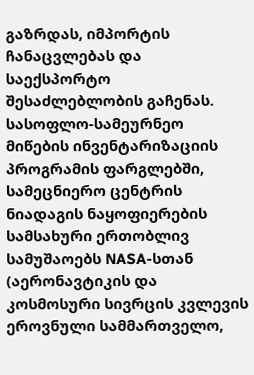გაზრდას, იმპორტის ჩანაცვლებას და საექსპორტო შესაძლებლობის გაჩენას.
სასოფლო-სამეურნეო მიწების ინვენტარიზაციის პროგრამის ფარგლებში, სამეცნიერო ცენტრის ნიადაგის ნაყოფიერების სამსახური ერთობლივ სამუშაოებს NASA-სთან (აერონავტიკის და კოსმოსური სივრცის კვლევის ეროვნული სამმართველო,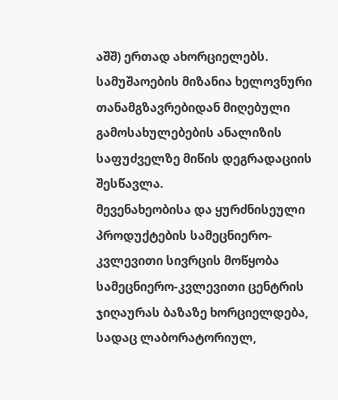აშშ) ერთად ახორციელებს. სამუშაოების მიზანია ხელოვნური თანამგზავრებიდან მიღებული გამოსახულებების ანალიზის საფუძველზე მიწის დეგრადაციის შესწავლა.
მევენახეობისა და ყურძნისეული პროდუქტების სამეცნიერო-კვლევითი სივრცის მოწყობა სამეცნიერო-კვლევითი ცენტრის ჯიღაურას ბაზაზე ხორციელდება, სადაც ლაბორატორიულ,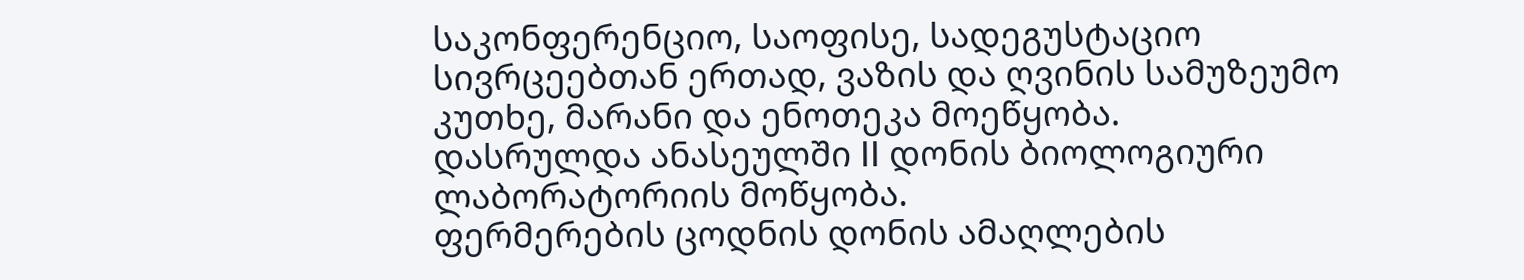საკონფერენციო, საოფისე, სადეგუსტაციო სივრცეებთან ერთად, ვაზის და ღვინის სამუზეუმო კუთხე, მარანი და ენოთეკა მოეწყობა.
დასრულდა ანასეულში II დონის ბიოლოგიური ლაბორატორიის მოწყობა.
ფერმერების ცოდნის დონის ამაღლების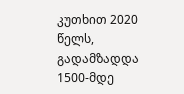კუთხით 2020 წელს, გადამზადდა 1500-მდე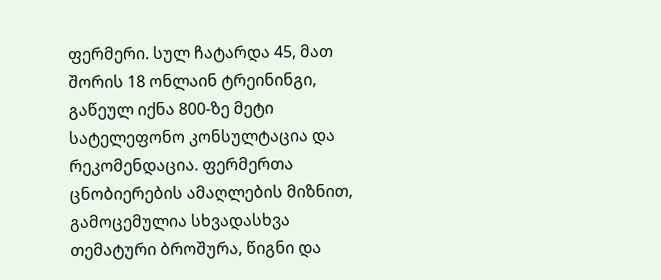ფერმერი. სულ ჩატარდა 45, მათ შორის 18 ონლაინ ტრეინინგი, გაწეულ იქნა 800-ზე მეტი სატელეფონო კონსულტაცია და რეკომენდაცია. ფერმერთა ცნობიერების ამაღლების მიზნით, გამოცემულია სხვადასხვა თემატური ბროშურა, წიგნი და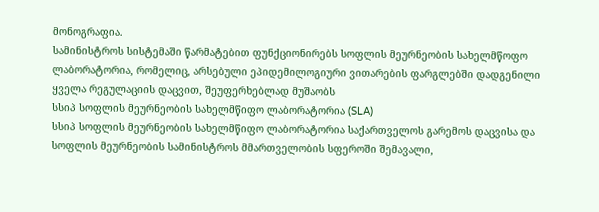მონოგრაფია.
სამინისტროს სისტემაში წარმატებით ფუნქციონირებს სოფლის მეურნეობის სახელმწოფო ლაბორატორია, რომელიც, არსებული ეპიდემილოგიური ვითარების ფარგლებში დადგენილი ყველა რეგულაციის დაცვით, შეუფერხებლად მუშაობს
სსიპ სოფლის მეურნეობის სახელმწიფო ლაბორატორია (SLA)
სსიპ სოფლის მეურნეობის სახელმწიფო ლაბორატორია საქართველოს გარემოს დაცვისა და სოფლის მეურნეობის სამინისტროს მმართველობის სფეროში შემავალი,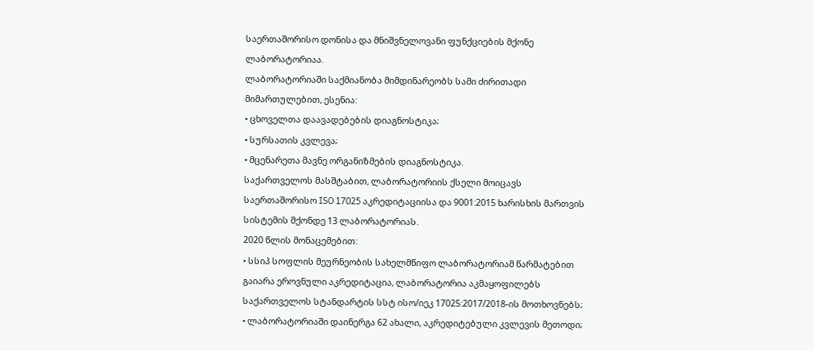საერთაშორისო დონისა და მნიშვნელოვანი ფუნქციების მქონე ლაბორატორიაა.
ლაბორატორიაში საქმიანობა მიმდინარეობს სამი ძირითადი მიმართულებით, ესენია:
• ცხოველთა დაავადებების დიაგნოსტიკა;
• სურსათის კვლევა;
• მცენარეთა მავნე ორგანიზმების დიაგნოსტიკა.
საქართველოს მასშტაბით, ლაბორატორიის ქსელი მოიცავს საერთაშორისო ISO 17025 აკრედიტაციისა და 9001:2015 ხარისხის მართვის სისტემის მქონდე 13 ლაბორატორიას.
2020 წლის მონაცემებით:
• სსიპ სოფლის მეურნეობის სახელმწიფო ლაბორატორიამ წარმატებით გაიარა ეროვნული აკრედიტაცია, ლაბორატორია აკმაყოფილებს საქართველოს სტანდარტის სსტ ისო/იეკ 17025:2017/2018-ის მოთხოვნებს;
• ლაბორატორიაში დაინერგა 62 ახალი, აკრედიტებული კვლევის მეთოდი;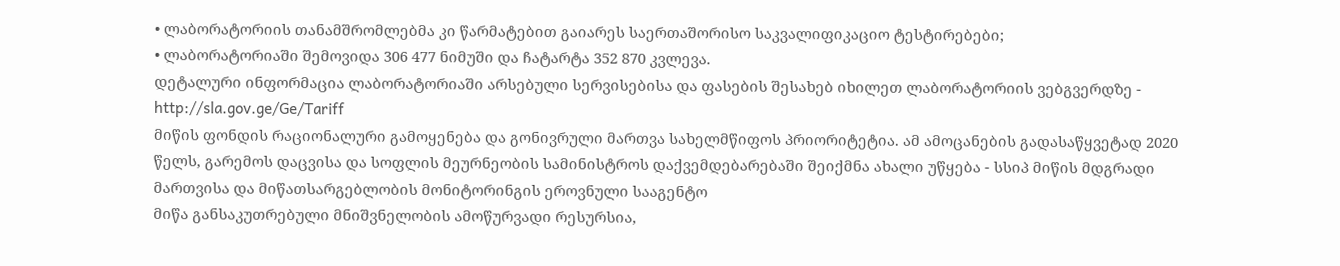• ლაბორატორიის თანამშრომლებმა კი წარმატებით გაიარეს საერთაშორისო საკვალიფიკაციო ტესტირებები;
• ლაბორატორიაში შემოვიდა 306 477 ნიმუში და ჩატარტა 352 870 კვლევა.
დეტალური ინფორმაცია ლაბორატორიაში არსებული სერვისებისა და ფასების შესახებ იხილეთ ლაბორატორიის ვებგვერდზე - http://sla.gov.ge/Ge/Tariff
მიწის ფონდის რაციონალური გამოყენება და გონივრული მართვა სახელმწიფოს პრიორიტეტია. ამ ამოცანების გადასაწყვეტად 2020 წელს, გარემოს დაცვისა და სოფლის მეურნეობის სამინისტროს დაქვემდებარებაში შეიქმნა ახალი უწყება - სსიპ მიწის მდგრადი მართვისა და მიწათსარგებლობის მონიტორინგის ეროვნული სააგენტო
მიწა განსაკუთრებული მნიშვნელობის ამოწურვადი რესურსია,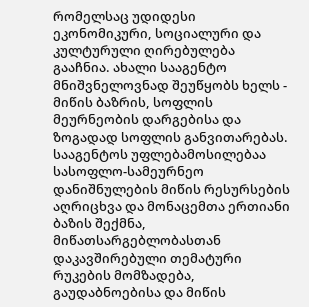რომელსაც უდიდესი ეკონომიკური, სოციალური და კულტურული ღირებულება გააჩნია. ახალი სააგენტო მნიშვნელოვნად შეუწყობს ხელს - მიწის ბაზრის, სოფლის მეურნეობის დარგებისა და ზოგადად სოფლის განვითარებას.
სააგენტოს უფლებამოსილებაა სასოფლო-სამეურნეო დანიშნულების მიწის რესურსების აღრიცხვა და მონაცემთა ერთიანი ბაზის შექმნა, მიწათსარგებლობასთან დაკავშირებული თემატური რუკების მომზადება, გაუდაბნოებისა და მიწის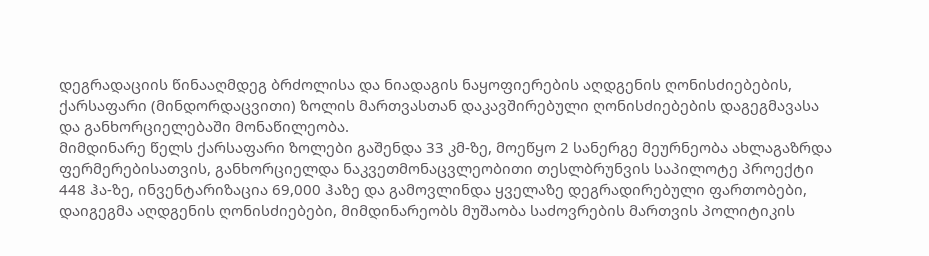დეგრადაციის წინააღმდეგ ბრძოლისა და ნიადაგის ნაყოფიერების აღდგენის ღონისძიებების, ქარსაფარი (მინდორდაცვითი) ზოლის მართვასთან დაკავშირებული ღონისძიებების დაგეგმავასა და განხორციელებაში მონაწილეობა.
მიმდინარე წელს ქარსაფარი ზოლები გაშენდა 33 კმ-ზე, მოეწყო 2 სანერგე მეურნეობა ახლაგაზრდა ფერმერებისათვის, განხორციელდა ნაკვეთმონაცვლეობითი თესლბრუნვის საპილოტე პროექტი 448 ჰა-ზე, ინვენტარიზაცია 69,000 ჰაზე და გამოვლინდა ყველაზე დეგრადირებული ფართობები, დაიგეგმა აღდგენის ღონისძიებები, მიმდინარეობს მუშაობა საძოვრების მართვის პოლიტიკის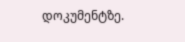დოკუმენტზე.